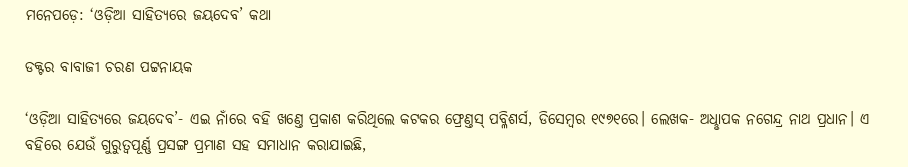ମନେପଡ଼େ: ‘ଓଡ଼ିଆ ସାହିତ୍ୟରେ ଜୟଦେବ’ କଥା

ଡକ୍ଟର ବାବାଜୀ ଚରଣ ପଟ୍ଟନାୟକ

‘ଓଡ଼ିଆ ସାହିତ୍ୟରେ ଜୟଦେବ’- ଏଇ ନାଁରେ ବହି ଖଣ୍ତେ ପ୍ରକାଶ କରିଥିଲେ କଟକର ଫ୍ରେଣ୍ତସ୍‌ ପବ୍ଳିଶର୍ସ, ଡିସେମ୍ବର ୧୯୭୧ରେ। ଲେଖକ- ଅଧୢାପକ ନଗେନ୍ଦ୍ର ନାଥ ପ୍ରଧାନ। ଏ ବହିରେ ଯେଉଁ ଗୁରୁତ୍ବପୂର୍ଣ୍ଣ ପ୍ରସଙ୍ଗ ପ୍ରମାଣ ସହ ସମାଧାନ କରାଯାଇଛି,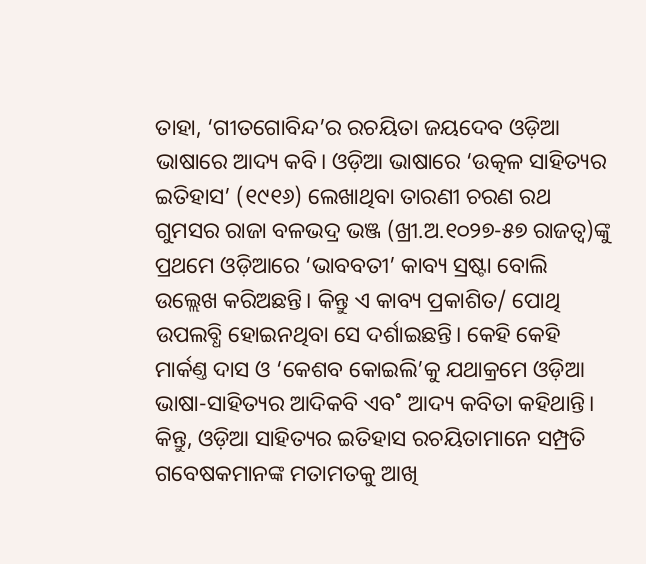ତାହା, ‘ଗୀତଗୋବିନ୍ଦ’ର ରଚୟିତା ଜୟଦେବ ଓଡ଼ିଆ ଭାଷାରେ ଆଦ୍ୟ କବି। ଓଡ଼ିଆ ଭାଷାରେ ‘ଉତ୍କଳ ସାହିତ୍ୟର ଇତିହାସ’ (୧୯୧୬) ଲେଖାଥିବା ତାରଣୀ ଚରଣ ରଥ ଗୁମସର ରାଜା ବଳଭଦ୍ର ଭଞ୍ଜ (ଖ୍ରୀ.ଅ.୧୦୨୭-୫୭ ରାଜତ୍ବ)ଙ୍କୁ ପ୍ରଥମେ ଓଡ଼ିଆରେ ‘ଭାବବତୀ’ କାବ୍ୟ ସ୍ରଷ୍ଟା ବୋଲି ଉଲ୍ଲେଖ କରିଅଛନ୍ତି। କିନ୍ତୁ ଏ କାବ୍ୟ ପ୍ରକାଶିତ/ ପୋଥି ଉପଲବ୍ଧି ହୋଇନଥିବା ସେ ଦର୍ଶାଇଛନ୍ତି। କେହି କେହି ମାର୍କଣ୍ତ ଦାସ ଓ ‘କେଶବ କୋଇଲି’କୁ ଯଥାକ୍ରମେ ଓଡ଼ିଆ ଭାଷା-ସାହିତ୍ୟର ଆଦିକବି ଏବ˚ ଆଦ୍ୟ କବିତା କହିଥାନ୍ତି। କିନ୍ତୁ, ଓଡ଼ିଆ ସାହିତ୍ୟର ଇତିହାସ ରଚୟିତାମାନେ ସମ୍ପ୍ରତି ଗବେଷକମାନଙ୍କ ମତାମତକୁ ଆଖି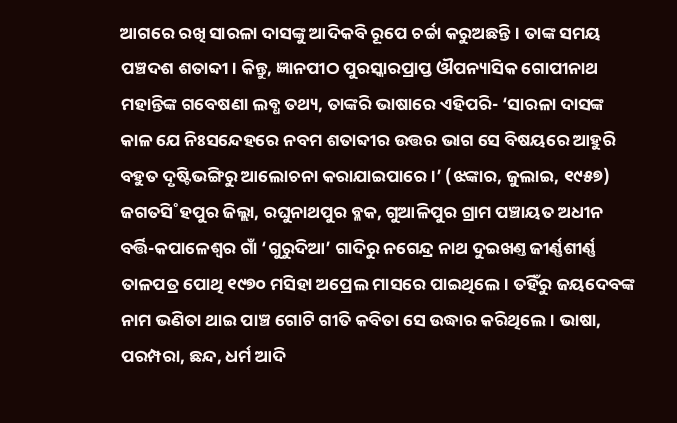ଆଗରେ ରଖି ସାରଳା ଦାସଙ୍କୁ ଆଦିକବି ରୂପେ ଚର୍ଚ୍ଚା କରୁଅଛନ୍ତି। ତାଙ୍କ ସମୟ ପଞ୍ଚଦଶ ଶତାବ୍ଦୀ। କିନ୍ତୁ, ଜ୍ଞାନପୀଠ ପୁରସ୍କାରପ୍ରାପ୍ତ ଔପନ୍ୟାସିକ ଗୋପୀନାଥ ମହାନ୍ତିଙ୍କ ଗବେଷଣା ଲବ୍ଧ ତଥ୍ୟ, ତାଙ୍କରି ଭାଷାରେ ଏହିପରି- ‘ସାରଳା ଦାସଙ୍କ କାଳ ଯେ ନିଃସନ୍ଦେହରେ ନବମ ଶତାବ୍ଦୀର ଉତ୍ତର ଭାଗ ସେ ବିଷୟରେ ଆହୁରି ବହୁତ ଦୃଷ୍ଟିଭଙ୍ଗିରୁ ଆଲୋଚନା କରାଯାଇପାରେ।’ (ଝଙ୍କାର, ଜୁଲାଇ, ୧୯୫୭) ଜଗତସି˚ହପୁର ଜିଲ୍ଲା, ରଘୁନାଥପୁର ବ୍ଳକ, ଗୁଆଳିପୁର ଗ୍ରାମ ପଞ୍ଚାୟତ ଅଧୀନ ବର୍ତ୍ତି-କପାଳେଶ୍ବର ଗାଁ ‘ଗୁରୁଦିଆ’ ଗାଦିରୁ ନଗେନ୍ଦ୍ର ନାଥ ଦୁଇଖଣ୍ତ ଜୀର୍ଣ୍ଣଶୀର୍ଣ୍ଣ ତାଳପତ୍ର ପୋଥି ୧୯୭୦ ମସିହା ଅପ୍ରେଲ ମାସରେ ପାଇଥିଲେ। ତହିଁରୁ ଜୟଦେବଙ୍କ ନାମ ଭଣିତା ଥାଇ ପାଞ୍ଚ ଗୋଟି ଗୀତି କବିତା ସେ ଉଦ୍ଧାର କରିଥିଲେ। ଭାଷା, ପରମ୍ପରା, ଛନ୍ଦ, ଧର୍ମ ଆଦି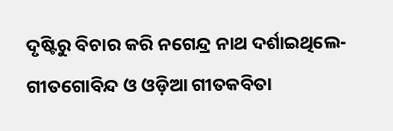ଦୃଷ୍ଟିରୁ ବିଚାର କରି ନଗେନ୍ଦ୍ର ନାଥ ଦର୍ଶାଇଥିଲେ- ଗୀତଗୋବିନ୍ଦ ଓ ଓଡ଼ିଆ ଗୀତକବିତା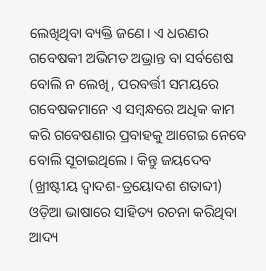ଲେଖିଥିବା ବ୍ୟକ୍ତି ଜଣେ। ଏ ଧରଣର ଗବେଷକୀ ଅଭିମତ ଅଭ୍ରାନ୍ତ ବା ସର୍ବଶେଷ ବୋଲି ନ ଲେଖି, ପରବର୍ତ୍ତୀ ସମୟରେ ଗବେଷକମାନେ ଏ ସମ୍ବନ୍ଧରେ ଅଧିକ କାମ କରି ଗବେଷଣାର ପ୍ରବାହକୁ ଆଗେଇ ନେବେ ବୋଲି ସୂଚାଇଥିଲେ। କିନ୍ତୁ ଜୟଦେବ (ଖ୍ରୀଷ୍ଟୀୟ ଦ୍ବାଦଶ-ତ୍ରୟୋଦଶ ଶତାବ୍ଦୀ) ଓଡ଼ିଆ ଭାଷାରେ ସାହିତ୍ୟ ରଚନା କରିଥିବା ଆଦ୍ୟ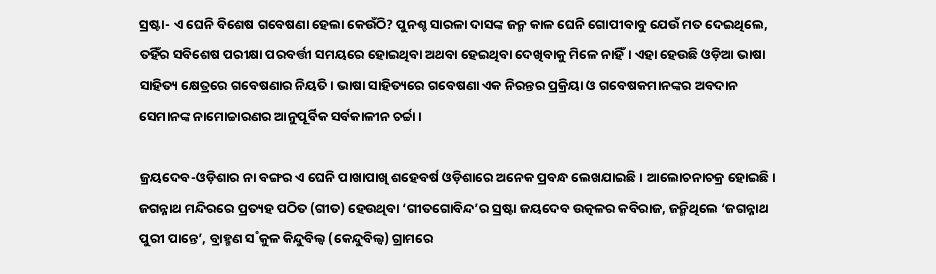ସ୍ରଷ୍ଟା- ଏ ଘେନି ବିଶେଷ ଗବେଷଣା ହେଲା କେଉଁଠି? ପୁନଶ୍ଚ ସାରଳା ଦାସଙ୍କ ଜନ୍ମ କାଳ ଘେନି ଗୋପୀବାବୁ ଯେଉଁ ମତ ଦେଇଥିଲେ, ତହିଁର ସବିଶେଷ ପରୀକ୍ଷା ପରବର୍ତ୍ତୀ ସମୟରେ ହୋଇଥିବା ଅଥବା ହେଇଥିବା ଦେଖିବାକୁ ମିଳେ ନାହିଁ। ଏହା ହେଉଛି ଓଡ଼ିଆ ଭାଷା ସାହିତ୍ୟ କ୍ଷେତ୍ରରେ ଗବେଷଣାର ନିୟତି। ଭାଷା ସାହିତ୍ୟରେ ଗବେଷଣା ଏକ ନିରନ୍ତର ପ୍ରକ୍ରିୟା ଓ ଗବେଷକମାନଙ୍କର ଅବଦାନ ସେମାନଙ୍କ ନାମୋଚ୍ଚାରଣର ଆନୁପୂର୍ବିକ ସର୍ବକାଳୀନ ଚର୍ଚ୍ଚା।

ଜ୍ରୟଦେବ-ଓଡ଼ିଶାର ନା ବଙ୍ଗର ଏ ଘେନି ପାଖାପାଖି ଶହେବର୍ଷ ଓଡ଼ିଶାରେ ଅନେକ ପ୍ରବନ୍ଧ ଲେଖଯାଇଛି। ଆଲୋଚନାଚକ୍ର ହୋଇଛି। ଜଗନ୍ନାଥ ମନ୍ଦିରରେ ପ୍ରତ୍ୟହ ପଠିତ (ଗୀତ) ହେଉଥିବା ‘ଗୀତଗୋବିନ୍ଦ’ର ସ୍ରଷ୍ଟା ଜୟଦେବ ଉତ୍କଳର କବିରାଜ, ଜନ୍ମିଥିଲେ ‘ଜଗନ୍ନାଥ ପୁରୀ ପାନ୍ତେ’, ବ୍ରାହ୍ମଣ ସ˚କୁଳ କିନ୍ଦୁବିଲ୍ବ (କେନ୍ଦୁବିଲ୍ବ) ଗ୍ରାମରେ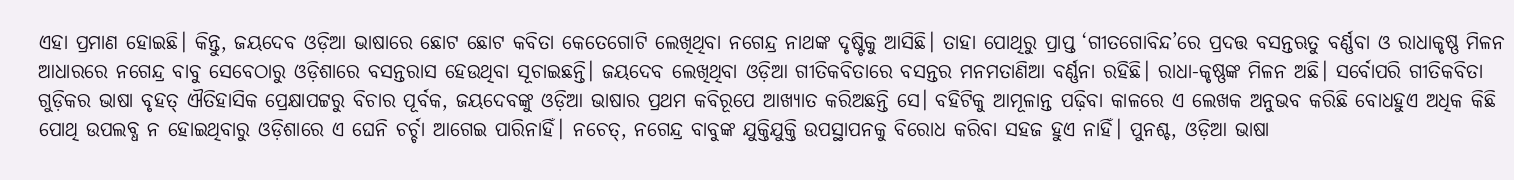ଏହା ପ୍ରମାଣ ହୋଇଛି। କିନ୍ତୁ, ଜୟଦେବ ଓଡ଼ିଆ ଭାଷାରେ ଛୋଟ ଛୋଟ କବିତା କେତେଗୋଟି ଲେଖିଥିବା ନଗେନ୍ଦ୍ର ନାଥଙ୍କ ଦୃଷ୍ଟିକୁ ଆସିଛି। ତାହା ପୋଥିରୁ ପ୍ରାପ୍ତ ‘ଗୀତଗୋବିନ୍ଦ’ରେ ପ୍ରଦତ୍ତ ବସନ୍ତଋତୁ ବର୍ଣ୍ଣବା ଓ ରାଧାକୃଷ୍ଣ ମିଳନ ଆଧାରରେ ନଗେନ୍ଦ୍ର ବାବୁ ସେବେଠାରୁ ଓଡ଼ିଶାରେ ବସନ୍ତରାସ ହେଉଥିବା ସୂଚାଇଛନ୍ତି। ଜୟଦେବ ଲେଖିଥିବା ଓଡ଼ିଆ ଗୀତିକବିତାରେ ବସନ୍ତର ମନମତାଣିଆ ବର୍ଣ୍ଣନା ରହିଛି। ରାଧା-କୃଷ୍ଣଙ୍କ ମିଳନ ଅଛି। ସର୍ବୋପରି ଗୀତିକବିତା ଗୁଡ଼ିକର ଭାଷା ବୃହତ୍‌ ଐତିହାସିକ ପ୍ରେକ୍ଷାପଟ୍ଟରୁ ବିଚାର ପୂର୍ବକ, ଜୟଦେବଙ୍କୁ ଓଡ଼ିଆ ଭାଷାର ପ୍ରଥମ କବିରୂପେ ଆଖ୍ୟାତ କରିଅଛନ୍ତି ସେ। ବହିଟିକୁ ଆମୂଳାନ୍ତ ପଢ଼ିବା କାଳରେ ଏ ଲେଖକ ଅନୁଭବ କରିଛି ବୋଧହୁଏ ଅଧିକ କିଛି ପୋଥି ଉପଲବ୍ଧ ନ ହୋଇଥିବାରୁ ଓଡ଼ିଶାରେ ଏ ଘେନି ଚର୍ଚ୍ଚା ଆଗେଇ ପାରିନାହିଁ। ନଚେତ୍‌, ନଗେନ୍ଦ୍ର ବାବୁଙ୍କ ଯୁକ୍ତିଯୁକ୍ତି ଉପସ୍ଥାପନକୁ ବିରୋଧ କରିବା ସହଜ ହୁଏ ନାହିଁ। ପୁନଶ୍ଚ, ଓଡ଼ିଆ ଭାଷା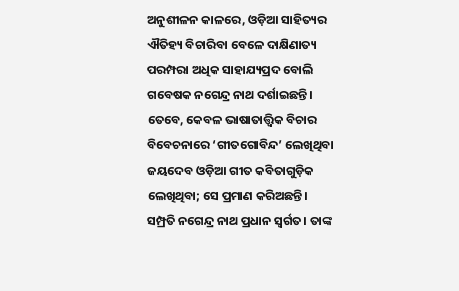ଅନୁଶୀଳନ କାଳରେ, ଓଡ଼ିଆ ସାହିତ୍ୟର ଐତିହ୍ୟ ବିଚାରିବା ବେଳେ ଦାକ୍ଷିଣାତ୍ୟ ପରମ୍ପରା ଅଧିକ ସାହାଯ୍ୟପ୍ରଦ ବୋଲି ଗବେଷକ ନଗେନ୍ଦ୍ର ନାଥ ଦର୍ଶାଇଛନ୍ତି। ତେବେ, କେବଳ ଭାଷାତାତ୍ତ୍ବିକ ବିଚାର ବିବେଚନାରେ ‘ଗୀତଗୋବିନ୍ଦ’ ଲେଖିଥିବା ଜୟଦେବ ଓଡ଼ିଆ ଗୀତ କବିତାଗୁଡ଼ିକ ଲେଖିଥିବା; ସେ ପ୍ରମାଣ କରିଅଛନ୍ତି।
ସମ୍ପ୍ରତି ନଗେନ୍ଦ୍ର ନାଥ ପ୍ରଧାନ ସ୍ବର୍ଗତ। ତାଙ୍କ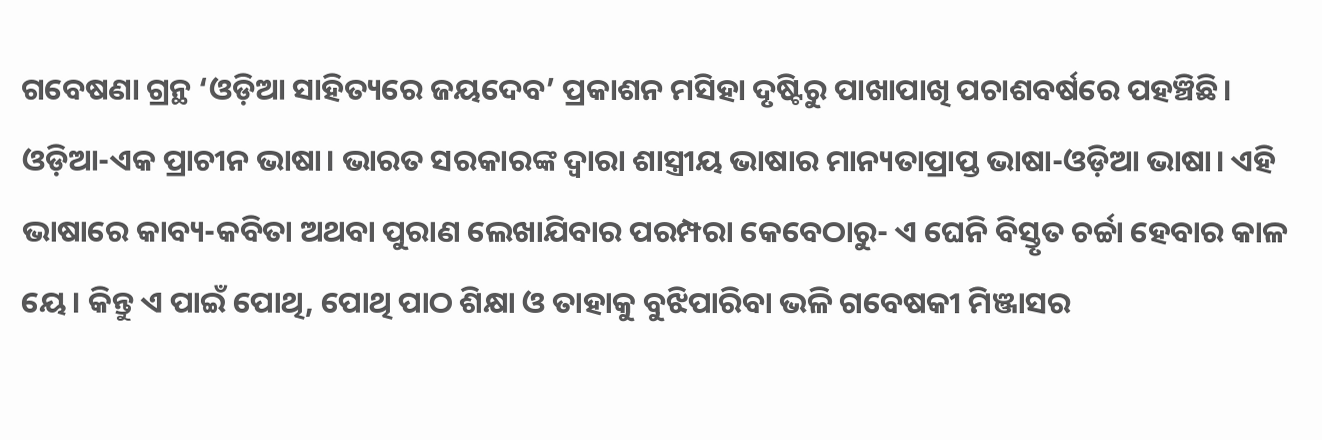ଗବେଷଣା ଗ୍ରନ୍ଥ ‘ଓଡ଼ିଆ ସାହିତ୍ୟରେ ଜୟଦେବ’ ପ୍ରକାଶନ ମସିହା ଦୃଷ୍ଟିରୁ ପାଖାପାଖି ପଚାଶବର୍ଷରେ ପହଞ୍ଚିଛି। ଓଡ଼ିଆ-ଏକ ପ୍ରାଚୀନ ଭାଷା। ଭାରତ ସରକାରଙ୍କ ଦ୍ବାରା ଶାସ୍ତ୍ରୀୟ ଭାଷାର ମାନ୍ୟତାପ୍ରାପ୍ତ ଭାଷା-ଓଡ଼ିଆ ଭାଷା। ଏହି ଭାଷାରେ କାବ୍ୟ-କବିତା ଅଥବା ପୁରାଣ ଲେଖାଯିବାର ପରମ୍ପରା କେବେଠାରୁ- ଏ ଘେନି ବିସ୍ତୃତ ଚର୍ଚ୍ଚା ହେବାର କାଳ ୟେ। କିନ୍ତୁ ଏ ପାଇଁ ପୋଥି, ପୋଥି ପାଠ ଶିକ୍ଷା ଓ ତାହାକୁ ବୁଝିପାରିବା ଭଳି ଗବେଷକୀ ମିଞ୍ଜାସର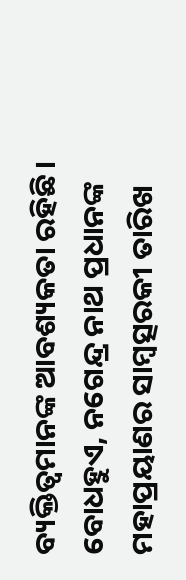ବ୍ୟକ୍ତିତ୍ବମାନଙ୍କ ଆବଶ୍ୟକତା ରହିଛି। ବୋଧହୁଏ, ନଗେନ୍ଦ୍ର ନାଥ ପ୍ରଧାନଙ୍କ ମହାପ୍ରୟାଣର ସାମ୍ବତ୍ସରକୀ ତାରିଖ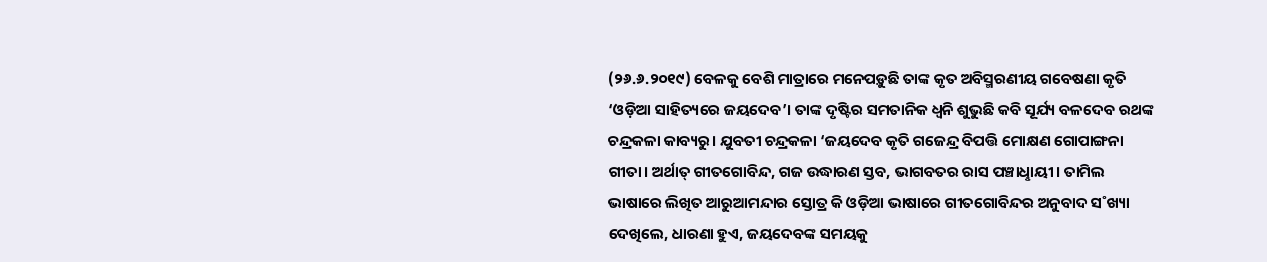(୨୬.୬.୨୦୧୯) ବେଳକୁ ବେଶି ମାତ୍ରାରେ ମନେପଡ଼ୁଛି ତାଙ୍କ କୃତ ଅବିସ୍ମରଣୀୟ ଗବେଷଣା କୃତି ‘ଓଡ଼ିଆ ସାହିତ୍ୟରେ ଜୟଦେବ’। ତାଙ୍କ ଦୃଷ୍ଟିର ସମତାନିକ ଧ୍ବନି ଶୁଭୁଛି କବି ସୂର୍ଯ୍ୟ ବଳଦେବ ରଥଙ୍କ ଚନ୍ଦ୍ରକଳା କାବ୍ୟରୁ। ଯୁବତୀ ଚନ୍ଦ୍ରକଳା ‘ଜୟଦେବ କୃତି ଗଜେନ୍ଦ୍ର ବିପତ୍ତି ମୋକ୍ଷଣ ଗୋପାଙ୍ଗନା ଗୀତା। ଅର୍ଥାତ୍‌ ଗୀତଗୋବିନ୍ଦ, ଗଜ ଉଦ୍ଧାରଣ ସ୍ତବ, ଭାଗବତର ରାସ ପଞ୍ଚାଧୢାୟୀ। ତାମିଲ ଭାଷାରେ ଲିଖିତ ଆରୁଆମନ୍ଦାର ସ୍ତୋତ୍ର କି ଓଡ଼ିଆ ଭାଷାରେ ଗୀତଗୋବିନ୍ଦର ଅନୁବାଦ ସ˚ଖ୍ୟା ଦେଖିଲେ, ଧାରଣା ହୁଏ, ଜୟଦେବଙ୍କ ସମୟକୁ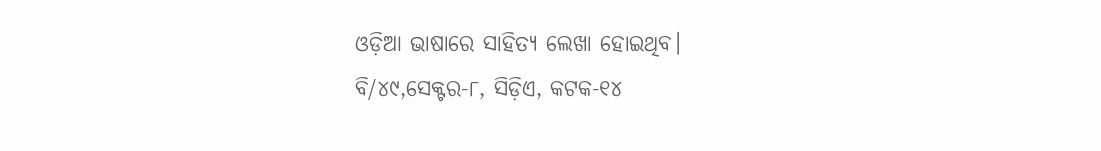ଓଡ଼ିଆ ଭାଷାରେ ସାହିତ୍ୟ ଲେଖା ହୋଇଥିବ।
ବି/୪୯,ସେକ୍ଟର-୮, ସିଡ଼ିଏ, କଟକ-୧୪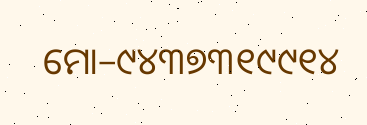ମୋ–୯୪୩୭୩୧୯୯୧୪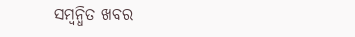ସମ୍ବନ୍ଧିତ ଖବର